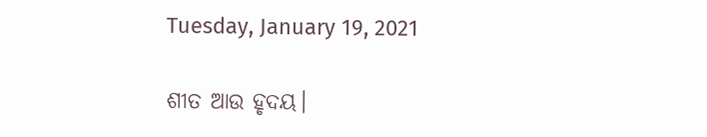Tuesday, January 19, 2021

ଶୀତ ଆଉ ହୃଦୟ।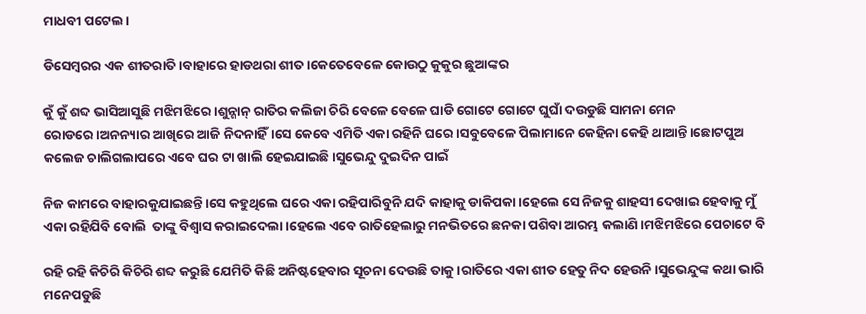ମାଧବୀ ପଟେଲ।

ଡିସେମ୍ବରର ଏକ ଶୀତରାତି।ବାହାରେ ହାଡଥରା ଶୀତ।କେତେବେଳେ କୋଉଠୁ କୁକୁର ଛୁଆଙ୍କର

କୁଁ କୁଁ ଶବ୍ଦ ଭାସିଆସୁଛି ମଝିମଝିରେ।ଶୁନ୍ଶାନ୍ ରାତିର କଲିଜା ଚିରି ବେଳେ ବେଳେ ଘାଡି ଗୋଟେ ଗୋଟେ ଘୁଘାଁ ଦଉଡୁଛି ସାମନା ମେନ ରୋଡରେ।ଅନନ୍ୟାର ଆଖିରେ ଆଜି ନିଦନାହିଁ।ସେ କେବେ ଏମିତି ଏକା ରହିନି ଘରେ।ସବୁବେଳେ ପିଲାମାନେ କେହିନା କେହି ଥାଆନ୍ତି।ଛୋଟପୁଅ କଲେଜ ଚାଲିଗଲାପରେ ଏବେ ଘର ଟା ଖାଲି ହେଇଯାଇଛି।ସୁଭେନ୍ଦୁ ଦୁଇଦିନ ପାଇଁ

ନିଜ କାମରେ ବାହାରକୁଯାଇଛନ୍ତି।ସେ କହୁଥିଲେ ଘରେ ଏକା ରହିପାରିବୁନି ଯଦି କାହାକୁ ଡାକିପକା।ହେଲେ ସେ ନିଜକୁ ଶାହସୀ ଦେଖାଇ ହେବାକୁ ମୁଁ ଏକା ରହିଯିବି ବୋଲି  ତାଙ୍କୁ ବିଶ୍ବାସ କରାଇଦେଲା।ହେଲେ ଏବେ ରାତିହେଲାରୁ ମନଭିତରେ ଛନକା ପଶିବା ଆରମ୍ଭ କଲାଣି।ମଝିମଝିରେ ପେଚାଟେ ବି

ରହି ରହି କିଚିରି କିଚିରି ଶବ୍ଦ କରୁଛି ଯେମିତି କିଛି ଅନିଷ୍ଟହେବାର ସୂଚନା ଦେଉଛି ତାକୁ।ରାତିରେ ଏକା ଶୀତ ହେତୁ ନିଦ ହେଉନି।ସୁଭେନ୍ଦୁଙ୍କ କଥା ଭାରି ମନେପଡୁଛି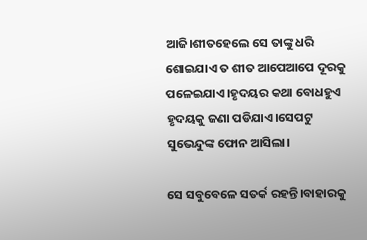ଆଜି।ଶୀତହେଲେ ସେ ତାଙ୍କୁ ଧରି ଶୋଇଯାଏ ତ ଶୀତ ଆପେଆପେ ଦୂରକୁ ପଳେଇଯାଏ।ହୃଦୟର କଥା ବୋଧହୁଏ ହୃଦୟକୁ ଜଣା ପଡିଯାଏ।ସେପଟୁ ସୁଭେନ୍ଦୁଙ୍କ ଫୋନ ଆସିଲା।

ସେ ସବୁବେଳେ ସତର୍କ ରହନ୍ତି।ବାହାରକୁ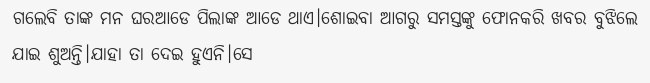ଗଲେବି ତାଙ୍କ ମନ ଘରଆଡେ ପିଲାଙ୍କ ଆଡେ ଥାଏ।ଶୋଇବା ଆଗରୁ ସମସ୍ତଙ୍କୁ ଫୋନକରି ଖବର ବୁଝିଲେ ଯାଇ ଶୁଅନ୍ତି।ଯାହା ତା ଦେଇ ହୁଏନି।ସେ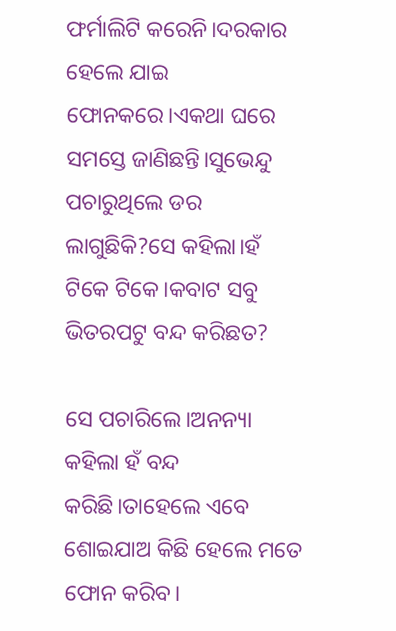ଫର୍ମାଲିଟି କରେନି।ଦରକାର ହେଲେ ଯାଇ ଫୋନକରେ।ଏକଥା ଘରେ ସମସ୍ତେ ଜାଣିଛନ୍ତି।ସୁଭେନ୍ଦୁ ପଚାରୁଥିଲେ ଡର ଲାଗୁଛିକି?ସେ କହିଲା।ହଁ ଟିକେ ଟିକେ।କବାଟ ସବୁ ଭିତରପଟୁ ବନ୍ଦ କରିଛତ?

ସେ ପଚାରିଲେ।ଅନନ୍ୟା କହିଲା ହଁ ବନ୍ଦ କରିଛି।ତାହେଲେ ଏବେ ଶୋଇଯାଅ କିଛି ହେଲେ ମତେ ଫୋନ କରିବ।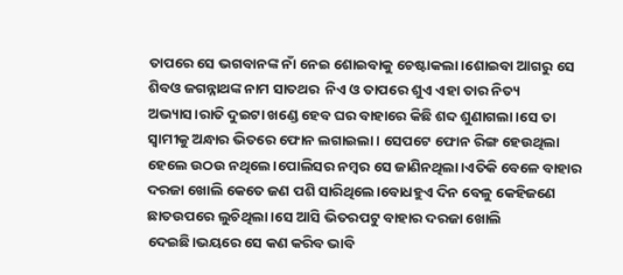ତାପରେ ସେ ଭଗବାନଙ୍କ ନାଁ ନେଇ ଶୋଇବାକୁ ଚେଷ୍ଟାକଲା।ଶୋଇବା ଆଗରୁ ସେ ଶିବଓ ଜଗନ୍ନାଥଙ୍କ ନାମ ସାତଥର  ନିଏ ଓ ତାପରେ ଶୁଏ ଏହା ତାର ନିତ୍ୟ ଅଭ୍ୟାସ।ରାତି ଦୁଇଟା ଖଣ୍ଡେ ହେବ ଘର ବାହାରେ କିଛି ଶବ୍ଦ ଶୁଣାଗଲା।ସେ ତା ସ୍ବାମୀକୁ ଅନ୍ଧାର ଭିତରେ ଫୋନ ଲଗାଇଲା। ସେପଟେ ଫୋନ ରିଙ୍ଗ ହେଉଥିଲା ହେଲେ ଉଠଉ ନଥିଲେ।ପୋଲିସର ନମ୍ବର ସେ ଜାଣିନଥିଲା।ଏତିକି ବେଳେ ବାହାର ଦରଜା ଖୋଲି କେତେ ଜଣ ପଶି ସାରିଥିଲେ।ବୋଧହୁଏ ଦିନ ବେଳୁ କେହିଜଣେ ଛାତଉପରେ ଲୁଚିଥିଲା।ସେ ଆସି ଭିତରପଟୁ ବାହାର ଦରଜା ଖୋଲି ଦେଇଛି।ଭୟରେ ସେ କଣ କରିବ ଭାବି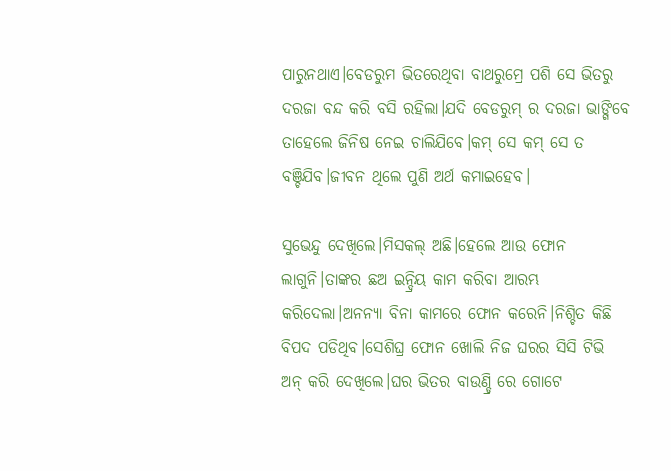ପାରୁନଥାଏ।ବେଡରୁମ ଭିତରେଥିବା ବାଥରୁମ୍ରେ ପଶି ସେ ଭିତରୁ ଦରଜା ବନ୍ଦ କରି ବସି ରହିଲା।ଯଦି ବେଡରୁମ୍ ର ଦରଜା ଭାଙ୍ଗିବେ ତାହେଲେ ଜିନିଷ ନେଇ ଚାଲିଯିବେ।କମ୍ ସେ କମ୍ ସେ ତ ବଞ୍ଚିଯିବ।ଜୀବନ ଥିଲେ ପୁଣି ଅର୍ଥ କମାଇହେବ।

ସୁଭେନ୍ଦୁ ଦେଖିଲେ।ମିସକଲ୍ ଅଛି।ହେଲେ ଆଉ ଫୋନ ଲାଗୁନି।ତାଙ୍କର ଛଅ ଇନ୍ଦ୍ରିୟ କାମ କରିବା ଆରମ୍ଭ କରିଦେଲା।ଅନନ୍ୟା ବିନା କାମରେ ଫୋନ କରେନି।ନିଶ୍ଚିତ କିଛି ବିପଦ ପଡିଥିବ।ସେଶିଘ୍ର ଫୋନ ଖୋଲି ନିଜ ଘରର ସିସି ଟିଭି ଅନ୍ କରି ଦେଖିଲେ।ଘର ଭିତର ବାଉଣ୍ଡ୍ରି ରେ ଗୋଟେ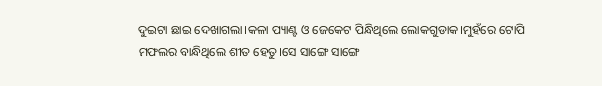ଦୁଇଟା ଛାଇ ଦେଖାଗଲା।କଳା ପ୍ୟାଣ୍ଟ ଓ ଜେକେଟ ପିନ୍ଧିଥିଲେ ଲୋକଗୁଡାକ।ମୁହଁରେ ଟୋପି ମଫଲର ବାନ୍ଧିଥିଲେ ଶୀତ ହେତୁ।ସେ ସାଙ୍ଗେ ସାଙ୍ଗେ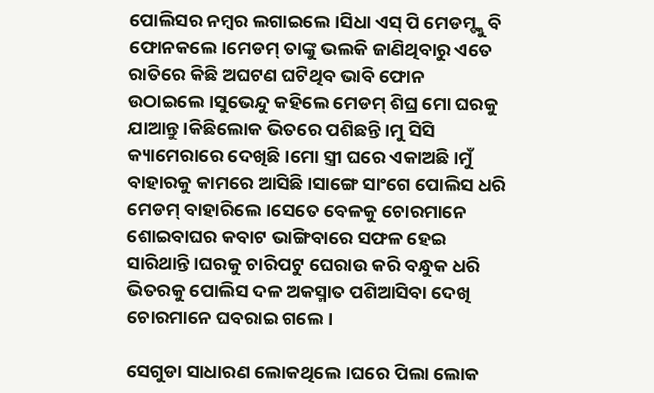ପୋଲିସର ନମ୍ବର ଲଗାଇଲେ।ସିଧା ଏସ୍ ପି ମେଡମ୍ଙ୍କୁ ବି ଫୋନକଲେ।ମେଡମ୍ ତାଙ୍କୁ ଭଲକି ଜାଣିଥିବାରୁ ଏତେ ରାତିରେ କିଛି ଅଘଟଣ ଘଟିଥିବ ଭାବି ଫୋନ ଉଠାଇଲେ।ସୁଭେନ୍ଦୁ କହିଲେ ମେଡମ୍ ଶିଘ୍ର ମୋ ଘରକୁ ଯାଆନ୍ତୁ।କିଛିଲୋକ ଭିତରେ ପଶିଛନ୍ତି।ମୁ ସିସି କ୍ୟାମେରାରେ ଦେଖିଛି।ମୋ ସ୍ତ୍ରୀ ଘରେ ଏକାଅଛି।ମୁଁ ବାହାରକୁ କାମରେ ଆସିଛି।ସାଙ୍ଗେ ସାଂଗେ ପୋଲିସ ଧରି ମେଡମ୍ ବାହାରିଲେ।ସେତେ ବେଳକୁ ଚୋରମାନେ ଶୋଇବାଘର କବାଟ ଭାଙ୍ଗିବାରେ ସଫଳ ହେଇ ସାରିଥାନ୍ତି।ଘରକୁ ଚାରିପଟୁ ଘେରାଉ କରି ବନ୍ଧୁକ ଧରି ଭିତରକୁ ପୋଲିସ ଦଳ ଅକସ୍ମାତ ପଶିଆସିବା ଦେଖି ଚୋରମାନେ ଘବରାଇ ଗଲେ।

ସେଗୁଡା ସାଧାରଣ ଲୋକଥିଲେ।ଘରେ ପିଲା ଲୋକ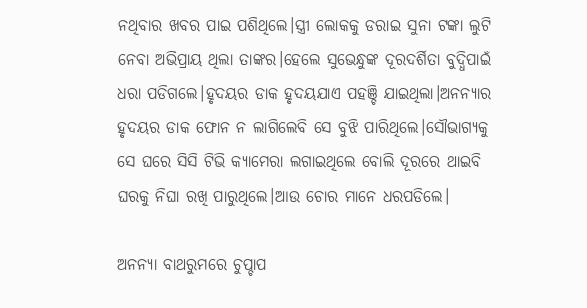ନଥିବାର ଖବର ପାଇ ପଶିଥିଲେ।ସ୍ତ୍ରୀ ଲୋକକୁ ଡରାଇ ସୁନା ଟଙ୍କା ଲୁଟି ନେବା ଅଭିପ୍ରାୟ ଥିଲା ତାଙ୍କର।ହେଲେ ସୁଭେନ୍ଧୁଙ୍କ ଦୂରଦର୍ଶିତା ବୁଦ୍ଧିପାଇଁ ଧରା ପଡିଗଲେ।ହୃଦୟର ଡାକ ହୃଦୟଯାଏ ପହଞ୍ଚି ଯାଇଥିଲା।ଅନନ୍ୟାର ହୃଦୟର ଡାକ ଫୋନ ନ ଲାଗିଲେବି ସେ ବୁଝି ପାରିଥିଲେ।ସୌଭାଗ୍ୟକୁ ସେ ଘରେ ସିସି ଟିଭି କ୍ୟାମେରା ଲଗାଇଥିଲେ ବୋଲି ଦୂରରେ ଥାଇବି ଘରକୁ ନିଘା ରଖି ପାରୁଥିଲେ।ଆଉ ଚୋର ମାନେ ଧରପଡିଲେ।

ଅନନ୍ୟା ବାଥରୁମରେ ଚୁପ୍ଚାପ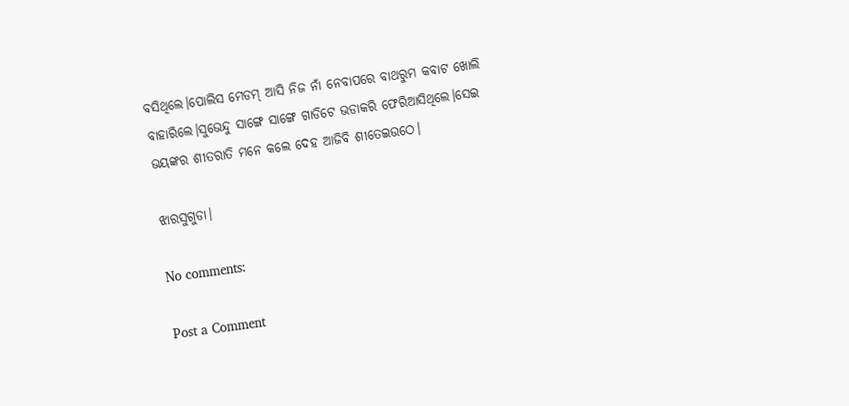ବସିଥିଲେ।ପୋଲିସ ମେଡମ୍ ଆସି ନିଜ ନାଁ ନେବାପରେ ବାଥରୁମ କବାଟ ଖୋଲି ବାହାରିଲେ।ସୁଭେନ୍ଦୁ ସାଙ୍ଗେ ସାଙ୍ଗେ ଗାଡିଟେ ଭଡାକରି ଫେରିଆସିଥିଲେ।ସେଇ ଭୟଙ୍କର ଶୀତରାତି ମନେ କଲେ ଦେହ ଆଜିବି ଶୀତେଇଉଠେ।

ଝାରସୁଗୁଡା।

No comments:

Post a Comment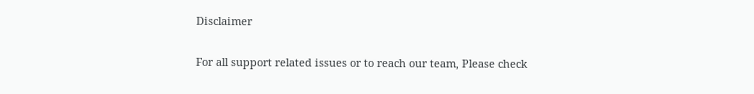Disclaimer

For all support related issues or to reach our team, Please check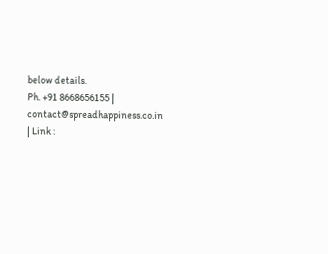below details.
Ph. +91 8668656155 | contact@spreadhappiness.co.in | Link :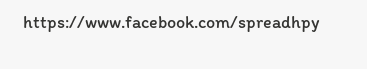https://www.facebook.com/spreadhpy